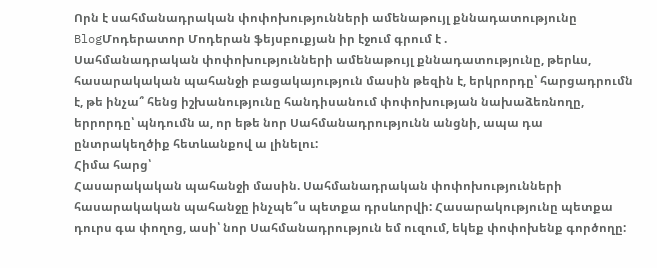Որն է սահմանադրական փոփոխությունների ամենաթույլ քննադատությունը
BlogՄոդերատոր Մոդերան ֆեյսբուքյան իր էջում գրում է .
Սահմանադրական փոփոխությունների ամենաթույլ քննադատությունը, թերևս, հասարակական պահանջի բացակայություն մասին թեզին է, երկրորդը՝ հարցադրումն է, թե ինչա՞ հենց իշխանությունը հանդիսանում փոփոխության նախաձեռնողը, երրորդը՝ պնդումն ա, որ եթե նոր Սահմանադրությունն անցնի, ապա դա ընտրակեղծիք հետևանքով ա լինելու:
Հիմա հարց՝
Հասարակական պահանջի մասին. Սահմանադրական փոփոխությունների հասարակական պահանջը ինչպե՞ս պետքա դրսևորվի: Հասարակությունը պետքա դուրս գա փողոց, ասի՝ նոր Սահմանադրություն եմ ուզում, եկեք փոփոխենք գործողը: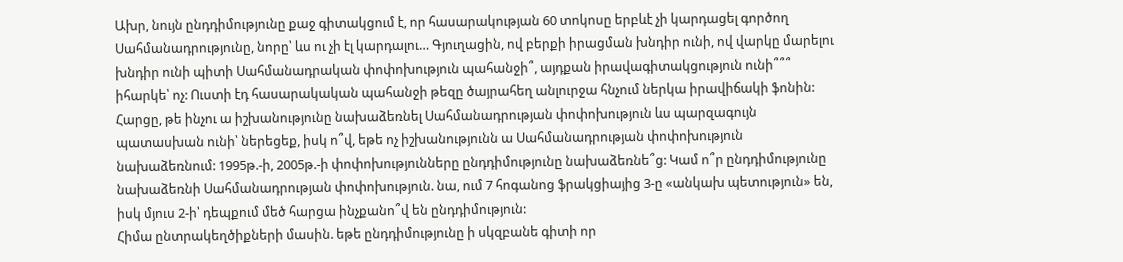Ախր, նույն ընդդիմությունը քաջ գիտակցում է, որ հասարակության 60 տոկոսը երբևէ չի կարդացել գործող Սահմանադրությունը, նորը՝ ևս ու չի էլ կարդալու… Գյուղացին, ով բերքի իրացման խնդիր ունի, ով վարկը մարելու խնդիր ունի պիտի Սահմանադրական փոփոխություն պահանջի՞, այդքան իրավագիտակցություն ունի՞՞՞ իհարկե՝ ոչ: Ուստի էդ հասարակական պահանջի թեզը ծայրահեղ անլուրջա հնչում ներկա իրավիճակի ֆոնին:
Հարցը, թե ինչու ա իշխանությունը նախաձեռնել Սահմանադրության փոփոխություն ևս պարզագույն պատասխան ունի՝ ներեցեք, իսկ ո՞վ, եթե ոչ իշխանությունն ա Սահմանադրության փոփոխություն նախաձեռնում: 1995թ.-ի, 2005թ.-ի փոփոխությունները ընդդիմությունը նախաձեռնե՞ց: Կամ ո՞ր ընդդիմությունը նախաձեռնի Սահմանադրության փոփոխություն. նա, ում 7 հոգանոց ֆրակցիայից 3-ը «անկախ պետություն» են, իսկ մյուս 2-ի՝ դեպքում մեծ հարցա ինչքանո՞վ են ընդդիմություն:
Հիմա ընտրակեղծիքների մասին. եթե ընդդիմությունը ի սկզբանե գիտի որ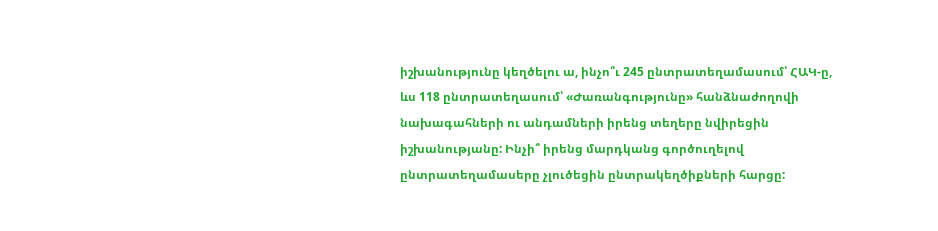իշխանությունը կեղծելու ա, ինչո՞ւ 245 ընտրատեղամասում՝ ՀԱԿ-ը, ևս 118 ընտրատեղասում՝ «Ժառանգությունը» հանձնաժողովի նախագահների ու անդամների իրենց տեղերը նվիրեցին իշխանությանը: Ինչի՞ իրենց մարդկանց գործուղելով ընտրատեղամասերը չլուծեցին ընտրակեղծիքների հարցը: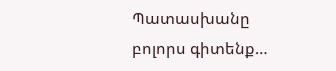Պատասխանը բոլորս գիտենք…